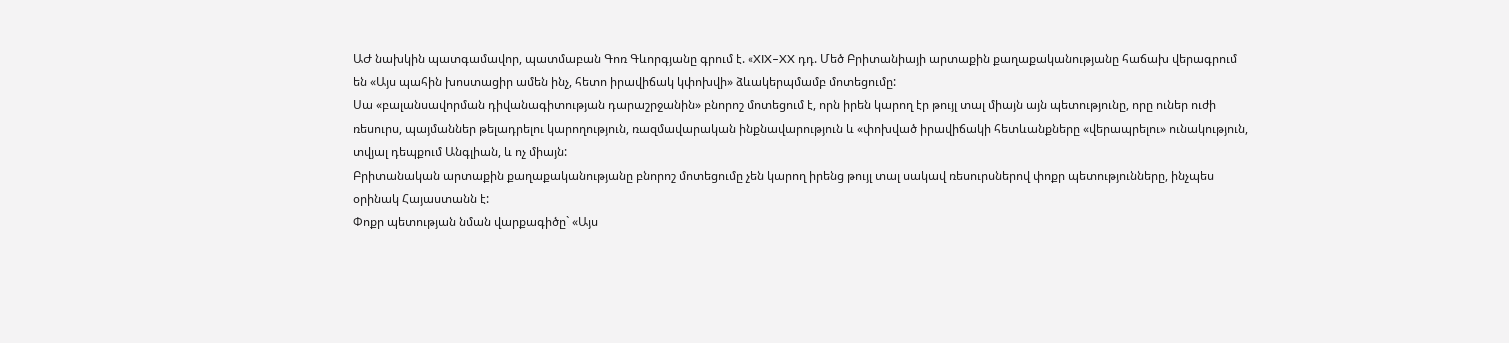ԱԺ նախկին պատգամավոր, պատմաբան Գոռ Գևորգյանը գրում է. «XIX–XX դդ. Մեծ Բրիտանիայի արտաքին քաղաքականությանը հաճախ վերագրում են «Այս պահին խոստացիր ամեն ինչ, հետո իրավիճակ կփոխվի» ձևակերպմամբ մոտեցումը:
Սա «բալանսավորման դիվանագիտության դարաշրջանին» բնորոշ մոտեցում է, որն իրեն կարող էր թույլ տալ միայն այն պետությունը, որը ուներ ուժի ռեսուրս, պայմաններ թելադրելու կարողություն, ռազմավարական ինքնավարություն և «փոխված իրավիճակի հետևանքները «վերապրելու» ունակություն, տվյալ դեպքում Անգլիան, և ոչ միայն:
Բրիտանական արտաքին քաղաքականությանը բնորոշ մոտեցումը չեն կարող իրենց թույլ տալ սակավ ռեսուրսներով փոքր պետությունները, ինչպես օրինակ Հայաստանն է:
Փոքր պետության նման վարքագիծը` «Այս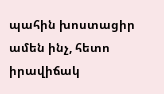պահին խոստացիր ամեն ինչ, հետո իրավիճակ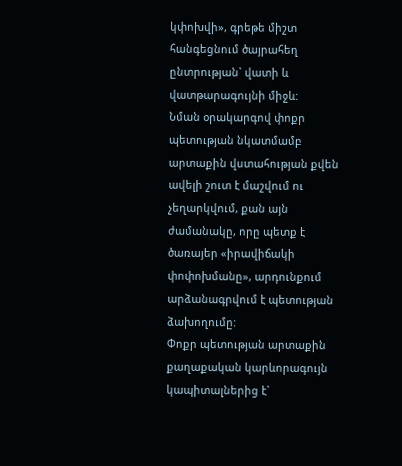կփոխվի», գրեթե միշտ հանգեցնում ծայրահեղ ընտրության` վատի և վատթարագույնի միջև:
Նման օրակարգով փոքր պետության նկատմամբ արտաքին վստահության քվեն ավելի շուտ է մաշվում ու չեղարկվում, քան այն ժամանակը, որը պետք է ծառայեր «իրավիճակի փոփոխմանը», արդունքում արձանագրվում է պետության ձախողումը:
Փոքր պետության արտաքին քաղաքական կարևորագույն կապիտալներից է`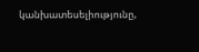կանխատեսելիությունը,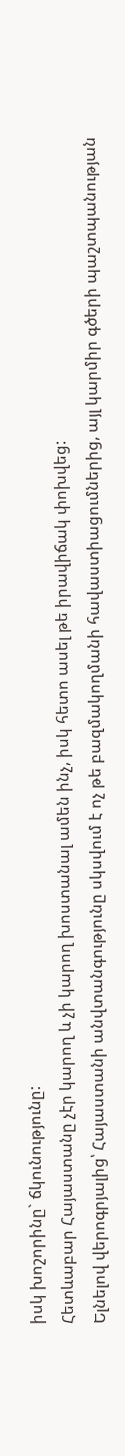իսկ խոշորինը` ճկունությունը:
Հետևաբար Հայաստանը չէր կարող և չի կարող խոստանալ ամեն ինչ, իսկ հետո ասել թե իրավիճակ փոխվեց:
Ելնելով վերոգրյալից՝ Հայաստանի անվտանգությունը սկսվում է ոչ թե բազմակողմանի հավաստիացումներից, այլ կարմիր գծերի պաշտպանության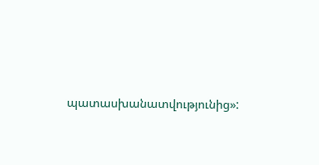պատասխանատվությունից»: